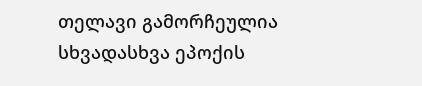თელავი გამორჩეულია სხვადასხვა ეპოქის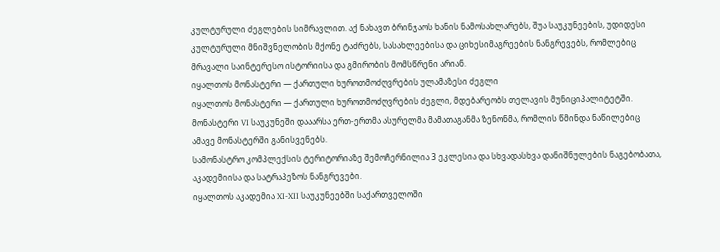კულტურული ძეგლების სიმრავლით. აქ ნახავთ ბრინჯაოს ხანის ნამოსახლარებს, შუა საუკუნეების, უდიდესი კულტურული მნიშვნელობის მქონე ტაძრებს, სასახლეებისა და ციხესიმაგრეების ნანგრევებს, რომლებიც მრავალი საინტერესო ისტორიისა და გმირობის მომსწრენი არიან.
იყალთოს მონასტერი — ქართული ხუროთმოძღვრების ულამაზესი ძეგლი
იყალთოს მონასტერი — ქართული ხუროთმოძღვრების ძეგლი, მდებარეობს თელავის მუნიციპალიტეტში.
მონასტერი VI საუკუნეში დააარსა ერთ-ერთმა ასურელმა მამათაგანმა ზენონმა, რომლის წმინდა ნაწილებიც ამავე მონასტერში განისვენებს.
სამონასტრო კომპლექსის ტერიტორიაზე შემოჩერნილია 3 ეკლესია და სხვადასხვა დანიშნულების ნაგებობათა, აკადემიისა და სატრაპეზოს ნანგრევები.
იყალთოს აკადემია XI-XII საუკუნეებში საქართველოში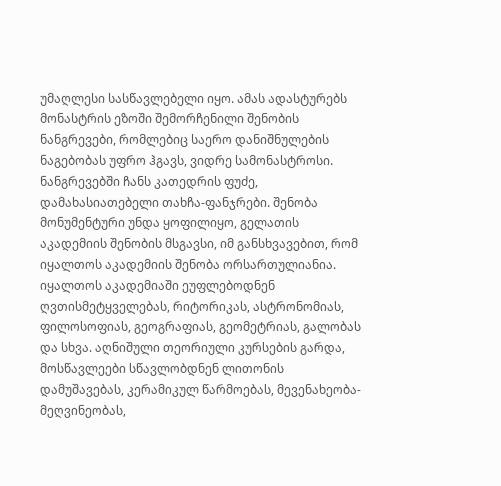უმაღლესი სასწავლებელი იყო. ამას ადასტურებს მონასტრის ეზოში შემორჩენილი შენობის ნანგრევები, რომლებიც საერო დანიშნულების ნაგებობას უფრო ჰგავს, ვიდრე სამონასტროსი. ნანგრევებში ჩანს კათედრის ფუძე, დამახასიათებელი თახჩა-ფანჯრები. შენობა მონუმენტური უნდა ყოფილიყო, გელათის აკადემიის შენობის მსგავსი, იმ განსხვავებით, რომ იყალთოს აკადემიის შენობა ორსართულიანია.
იყალთოს აკადემიაში ეუფლებოდნენ ღვთისმეტყველებას, რიტორიკას, ასტრონომიას, ფილოსოფიას, გეოგრაფიას, გეომეტრიას, გალობას და სხვა. აღნიშული თეორიული კურსების გარდა, მოსწავლეები სწავლობდნენ ლითონის დამუშავებას, კერამიკულ წარმოებას, მევენახეობა-მეღვინეობას,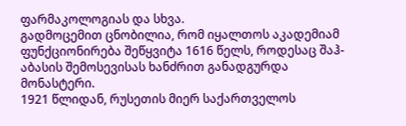ფარმაკოლოგიას და სხვა.
გადმოცემით ცნობილია, რომ იყალთოს აკადემიამ ფუნქციონირება შეწყვიტა 1616 წელს, როდესაც შაჰ-აბასის შემოსევისას ხანძრით განადგურდა მონასტერი.
1921 წლიდან, რუსეთის მიერ საქართველოს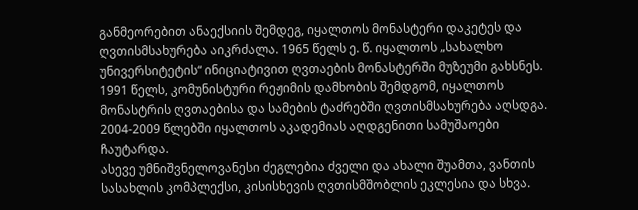განმეორებით ანაექსიის შემდეგ, იყალთოს მონასტერი დაკეტეს და ღვთისმსახურება აიკრძალა. 1965 წელს ე. წ. იყალთოს „სახალხო უნივერსიტეტის“ ინიციატივით ღვთაების მონასტერში მუზეუმი გახსნეს. 1991 წელს, კომუნისტური რეჟიმის დამხობის შემდგომ, იყალთოს მონასტრის ღვთაებისა და სამების ტაძრებში ღვთისმსახურება აღსდგა. 2004-2009 წლებში იყალთოს აკადემიას აღდგენითი სამუშაოები ჩაუტარდა.
ასევე უმნიშვნელოვანესი ძეგლებია ძველი და ახალი შუამთა, ვანთის სასახლის კომპლექსი, კისისხევის ღვთისმშობლის ეკლესია და სხვა.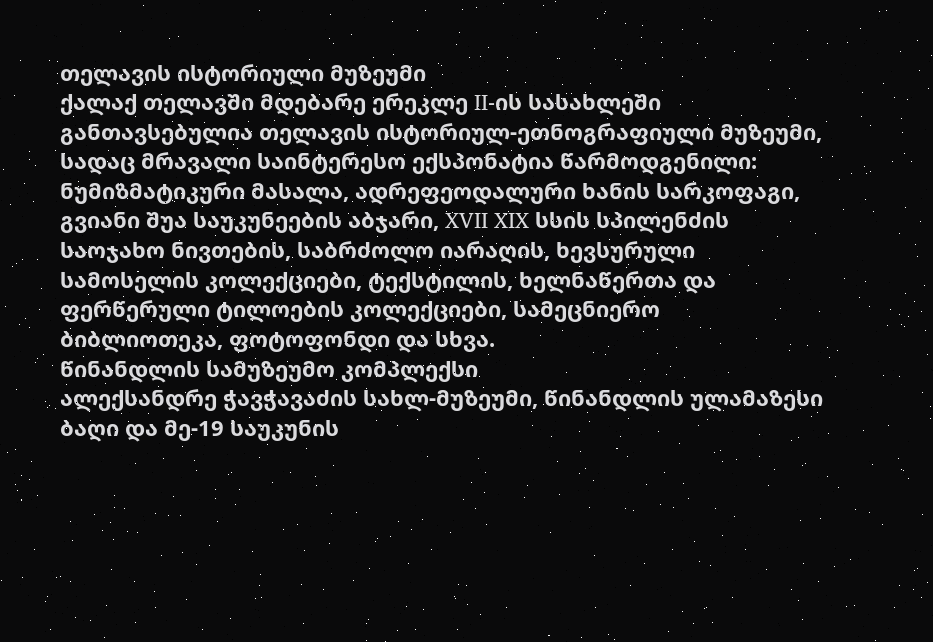თელავის ისტორიული მუზეუმი
ქალაქ თელავში მდებარე ერეკლე II-ის სასახლეში განთავსებულია თელავის ისტორიულ-ეთნოგრაფიული მუზეუმი, სადაც მრავალი საინტერესო ექსპონატია წარმოდგენილი: ნუმიზმატიკური მასალა, ადრეფეოდალური ხანის სარკოფაგი, გვიანი შუა საუკუნეების აბჯარი, XVII XIX სსის სპილენძის საოჯახო ნივთების, საბრძოლო იარაღის, ხევსურული სამოსელის კოლექციები, ტექსტილის, ხელნაწერთა და ფერწერული ტილოების კოლექციები, სამეცნიერო ბიბლიოთეკა, ფოტოფონდი და სხვა.
წინანდლის სამუზეუმო კომპლექსი
ალექსანდრე ჭავჭავაძის სახლ-მუზეუმი, წინანდლის ულამაზესი ბაღი და მე-19 საუკუნის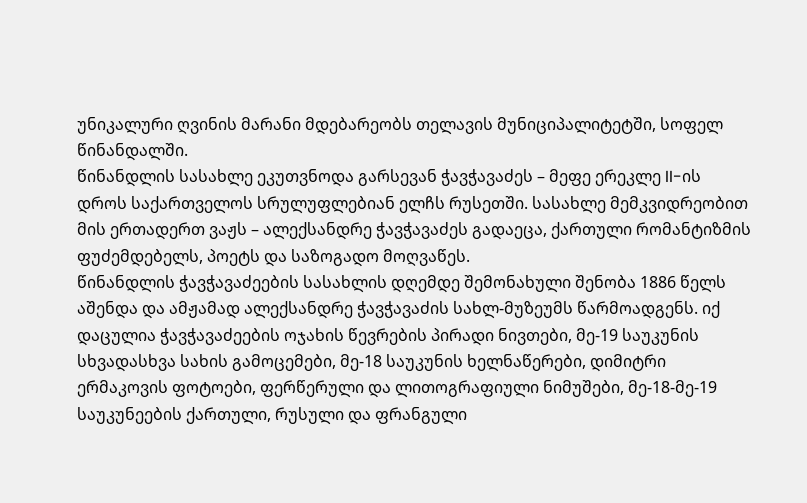უნიკალური ღვინის მარანი მდებარეობს თელავის მუნიციპალიტეტში, სოფელ წინანდალში.
წინანდლის სასახლე ეკუთვნოდა გარსევან ჭავჭავაძეს – მეფე ერეკლე II-ის დროს საქართველოს სრულუფლებიან ელჩს რუსეთში. სასახლე მემკვიდრეობით მის ერთადერთ ვაჟს – ალექსანდრე ჭავჭავაძეს გადაეცა, ქართული რომანტიზმის ფუძემდებელს, პოეტს და საზოგადო მოღვაწეს.
წინანდლის ჭავჭავაძეების სასახლის დღემდე შემონახული შენობა 1886 წელს აშენდა და ამჟამად ალექსანდრე ჭავჭავაძის სახლ-მუზეუმს წარმოადგენს. იქ დაცულია ჭავჭავაძეების ოჯახის წევრების პირადი ნივთები, მე-19 საუკუნის სხვადასხვა სახის გამოცემები, მე-18 საუკუნის ხელნაწერები, დიმიტრი ერმაკოვის ფოტოები, ფერწერული და ლითოგრაფიული ნიმუშები, მე-18-მე-19 საუკუნეების ქართული, რუსული და ფრანგული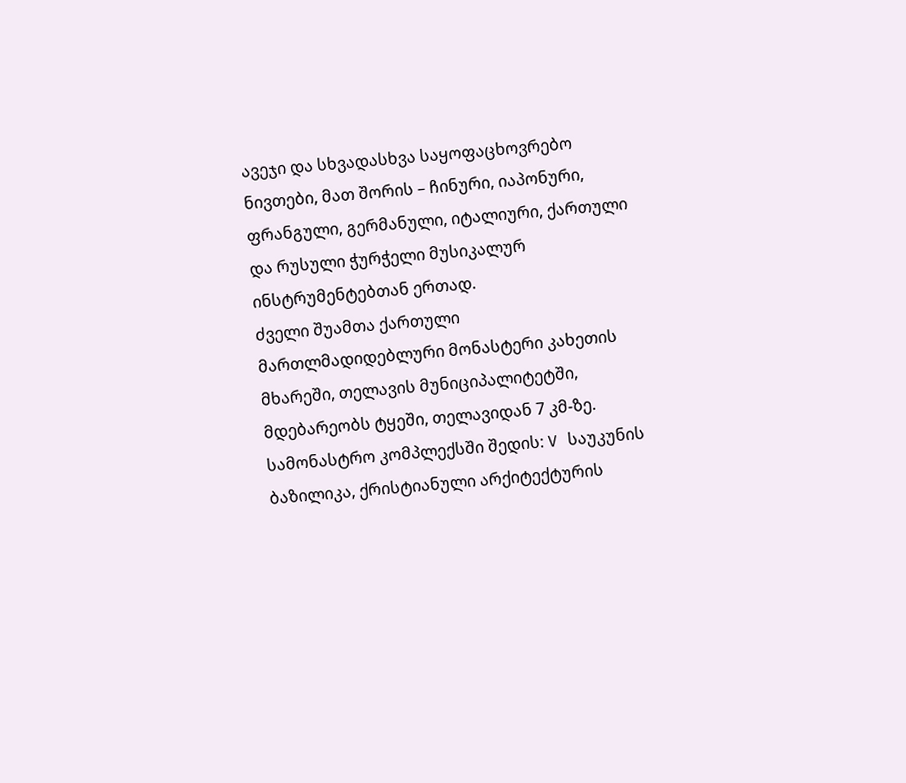ავეჯი და სხვადასხვა საყოფაცხოვრებო ნივთები, მათ შორის – ჩინური, იაპონური, ფრანგული, გერმანული, იტალიური, ქართული და რუსული ჭურჭელი მუსიკალურ ინსტრუმენტებთან ერთად.
ძველი შუამთა ქართული მართლმადიდებლური მონასტერი კახეთის მხარეში, თელავის მუნიციპალიტეტში, მდებარეობს ტყეში, თელავიდან 7 კმ-ზე.
სამონასტრო კომპლექსში შედის: V საუკუნის ბაზილიკა, ქრისტიანული არქიტექტურის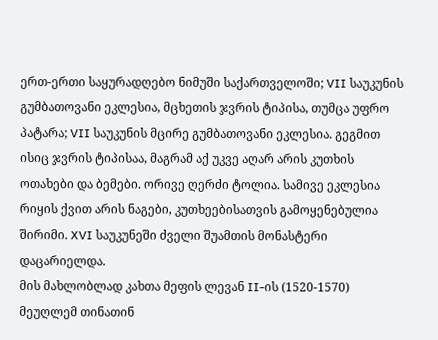ერთ-ერთი საყურადღებო ნიმუში საქართველოში; VII საუკუნის გუმბათოვანი ეკლესია, მცხეთის ჯვრის ტიპისა, თუმცა უფრო პატარა; VII საუკუნის მცირე გუმბათოვანი ეკლესია. გეგმით ისიც ჯვრის ტიპისაა, მაგრამ აქ უკვე აღარ არის კუთხის ოთახები და ბემები. ორივე ღერძი ტოლია. სამივე ეკლესია რიყის ქვით არის ნაგები, კუთხეებისათვის გამოყენებულია შირიმი. XVI საუკუნეში ძველი შუამთის მონასტერი დაცარიელდა.
მის მახლობლად კახთა მეფის ლევან II-ის (1520-1570) მეუღლემ თინათინ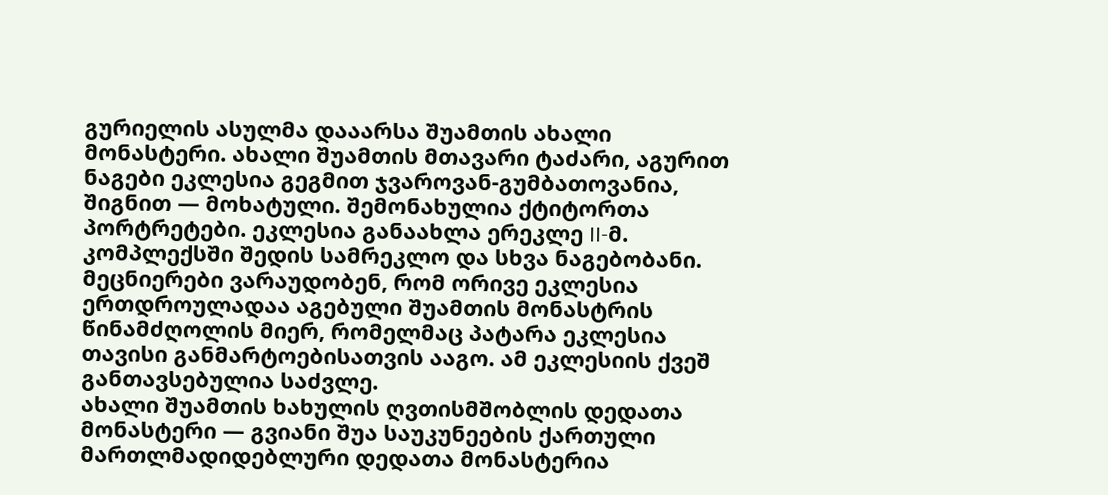გურიელის ასულმა დააარსა შუამთის ახალი მონასტერი. ახალი შუამთის მთავარი ტაძარი, აგურით ნაგები ეკლესია გეგმით ჯვაროვან-გუმბათოვანია, შიგნით — მოხატული. შემონახულია ქტიტორთა პორტრეტები. ეკლესია განაახლა ერეკლე II-მ. კომპლექსში შედის სამრეკლო და სხვა ნაგებობანი. მეცნიერები ვარაუდობენ, რომ ორივე ეკლესია ერთდროულადაა აგებული შუამთის მონასტრის წინამძღოლის მიერ, რომელმაც პატარა ეკლესია თავისი განმარტოებისათვის ააგო. ამ ეკლესიის ქვეშ განთავსებულია საძვლე.
ახალი შუამთის ხახულის ღვთისმშობლის დედათა მონასტერი — გვიანი შუა საუკუნეების ქართული მართლმადიდებლური დედათა მონასტერია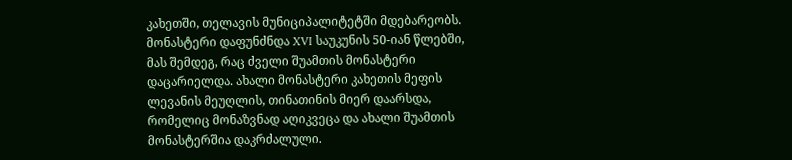კახეთში, თელავის მუნიციპალიტეტში მდებარეობს.
მონასტერი დაფუნძნდა XVI საუკუნის 50-იან წლებში, მას შემდეგ, რაც ძველი შუამთის მონასტერი დაცარიელდა. ახალი მონასტერი კახეთის მეფის ლევანის მეუღლის, თინათინის მიერ დაარსდა, რომელიც მონაზვნად აღიკვეცა და ახალი შუამთის მონასტერშია დაკრძალული.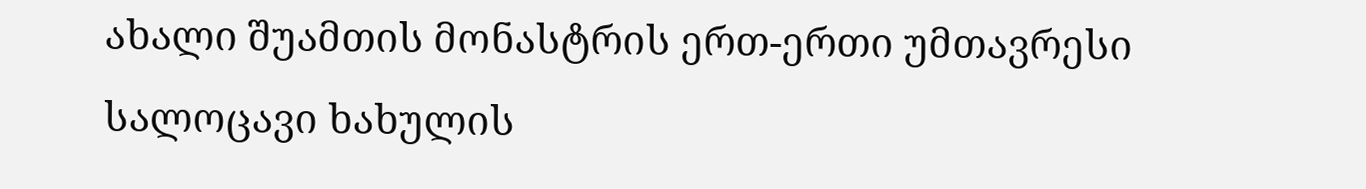ახალი შუამთის მონასტრის ერთ-ერთი უმთავრესი სალოცავი ხახულის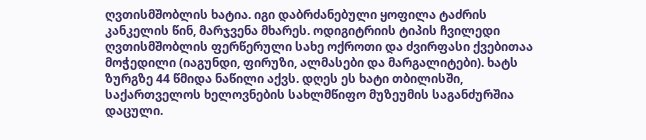ღვთისმშობლის ხატია. იგი დაბრძანებული ყოფილა ტაძრის კანკელის წინ, მარჯვენა მხარეს. ოდიგიტრიის ტიპის ჩვილედი ღვთისმშობლის ფერწერული სახე ოქროთი და ძვირფასი ქვებითაა მოჭედილი (იაგუნდი, ფირუზი, ალმასები და მარგალიტები). ხატს ზურგზე 44 წმიდა ნაწილი აქვს. დღეს ეს ხატი თბილისში, საქართველოს ხელოვნების სახლმწიფო მუზეუმის საგანძურშია დაცული.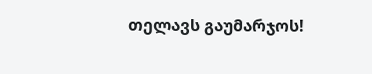თელავს გაუმარჯოს!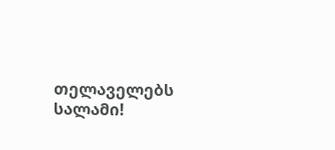თელაველებს სალამი!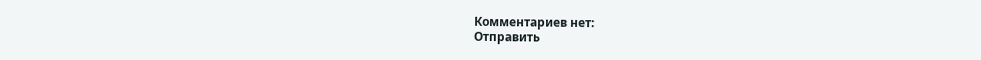Комментариев нет:
Отправить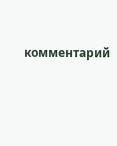комментарий